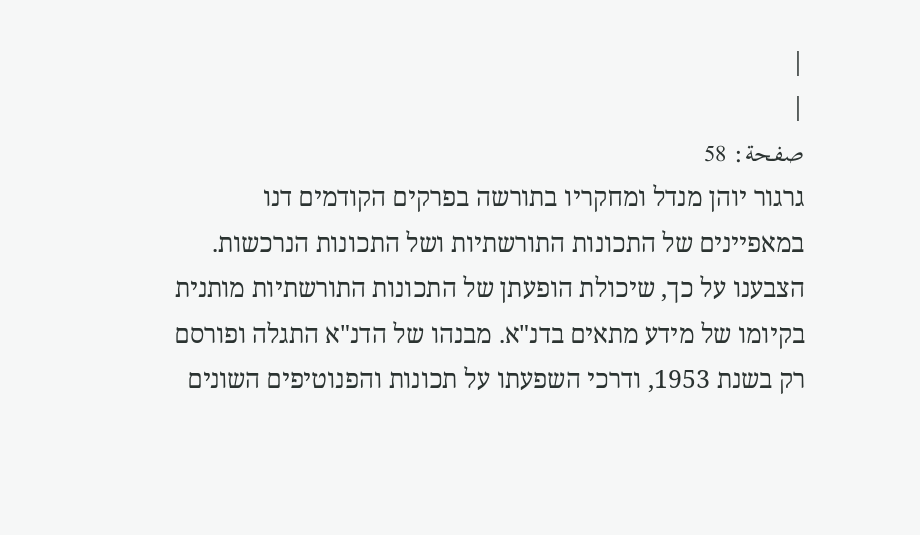|
|
صفحة: 58
גרגור יוהן מנדל ומחקריו בתורשה בפרקים הקודמים דנו במאפיינים של התכונות התורשתיות ושל התכונות הנרכשות. הצבענו על כך, שיכולת הופעתן של התכונות התורשתיות מותנית בקיומו של מידע מתאים בדנ"א. מבנהו של הדנ"א התגלה ופורסם רק בשנת 1953, ודרכי השפעתו על תכונות והפנוטיפים השונים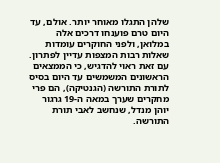שלהן התגלו מאוחר יותר. אולם, עד היום טרם פוענחו דרכים אלה במלואן, ולפני החוקרים עומדות שאלות רבות המצפות עדיין לפתרון. עם זאת ראוי להדגיש, כי הממצאים הראשונים המשמשים עד היום בסיס לתורת התורשה (הגנטיקה), הם פרי מחקרים שערך במאה ה-19 גרגור יוהן מנדל, שנחשב לאבי תורת התורשה.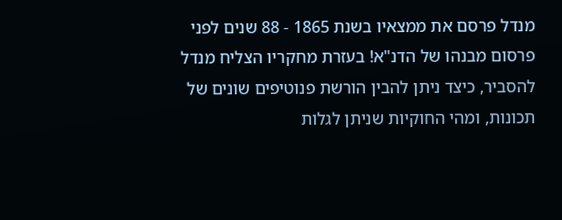מנדל פרסם את ממצאיו בשנת 1865 - 88 שנים לפני פרסום מבנהו של הדנ"א! בעזרת מחקריו הצליח מנדל להסביר, כיצד ניתן להבין הורשת פנוטיפים שונים של תכונות, ומהי החוקיות שניתן לגלות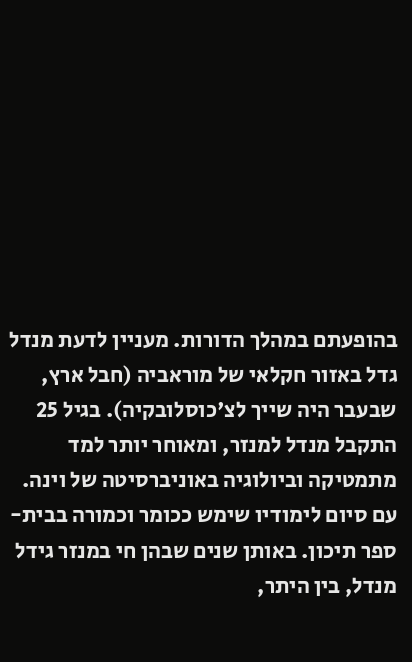בהופעתם במהלך הדורות. מעניין לדעת מנדל גדל באזור חקלאי של מוראביה (חבל ארץ, שבעבר היה שייך לצ'כוסלובקיה). בגיל 25 התקבל מנדל למנזר, ומאוחר יותר למד מתמטיקה וביולוגיה באוניברסיטה של וינה. עם סיום לימודיו שימש ככומר וכמורה בבית-ספר תיכון. באותן שנים שבהן חי במנזר גידל מנדל, בין היתר,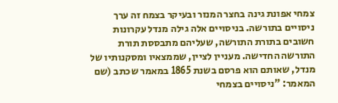צמחי אפונת גינה בחצר המנזר ובעיקר בצמח זה ערך ניסויים בתורשה. בניסויים אלה גילה מנדל עקרונות חשובים בתורת התורשה, שעליהם מתבססת תורת התורשה החדישה. מעניין לציין, שממצאיו ומסקנותיו של מנדל, שאותם הוא פרסם בשנת 1865 במאמר שכתב (שם המאמר: "ניסויים בצמחי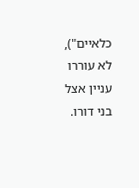כלאיים"), לא עוררו עניין אצל בני דורו.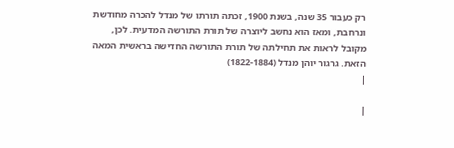רק כעבור 35 שנה, בשנת 1900, זכתה תורתו של מנדל להכרה מחודשת ונרחבת, ומאז הוא נחשב ליוצרה של תורת התורשה המדעית. לכן, מקובל לראות את תחילתה של תורת התורשה החדישה בראשית המאה הזאת. גרגור יוהן מנדל (1822-1884)
|

|